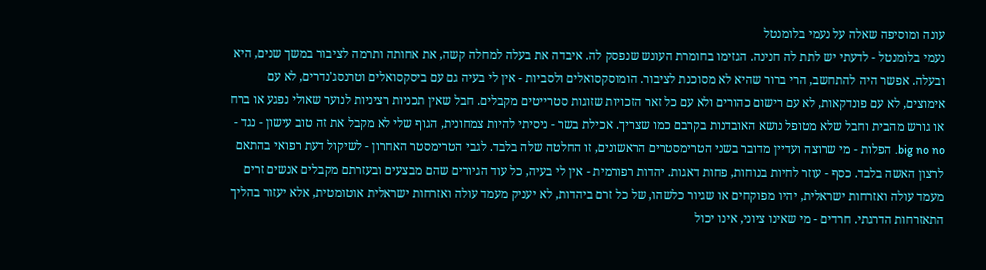עונה ומוסיפה שאלה על נעמי בלומנטל
נעמי בלומנטל - לדעתי יש לתת לה חנינה. הגזימו בחומרת העונש שנפסק לה. איבדה את בעלה למחלה קשה, את אחותה ותרמה לציבור במשך שנים, היא ובעלה. אפשר היה להתחשב, הרי ברור שהיא לא מסוכנת לציבור. הומוסקסואלים ולסביות - אין לי בעיה גם עם ביסקסואלים וטרנסג'נדרים, לא עם אימוצים, לא עם פונדקאות, לא עם רישום כהורים ולא עם כל זאר הזכויות שזוגות סטרייטים מקבלים. חבל שאין תכניות רציניות לנוער שאולי נפגע או ברח או גורש מהבית וחבל שלא מטופל נושא האובדנות בקרבם כמו שצריך. אכילת בשר - ניסיתי להיות צמחונית, הגוף שלי לא מקבל את זה טוב עישון - נגד - big no no. הפלות - מי שרוצה ועדיין מדובר בשני הטרימסטרים הראשונים, זו החלטה שלה בלבד. לגבי הטרימסטר האחרון - לשיקול דעת רפואי בהתאם לרצון האשה בלבד. כסף - עוזר לחיות בנוחות, פחות דאגות. יהדות רפורמית - אין לי בעיה, כל עוד הגיורים שהם מבצעים ובעזרתם מקבלים אנשים זרים מעמד עולה ואזרחות ישראלית, יהיו מפוקחים או שגיור כלשהו, של כל זרם ביהדות, לא יעניק מעמד עולה ואזרחות ישראלית אוטומטית, אלא יעזור בהליך התאזרחות הדרגתי. חרדים - מי שאינו ציוני, אינו יכול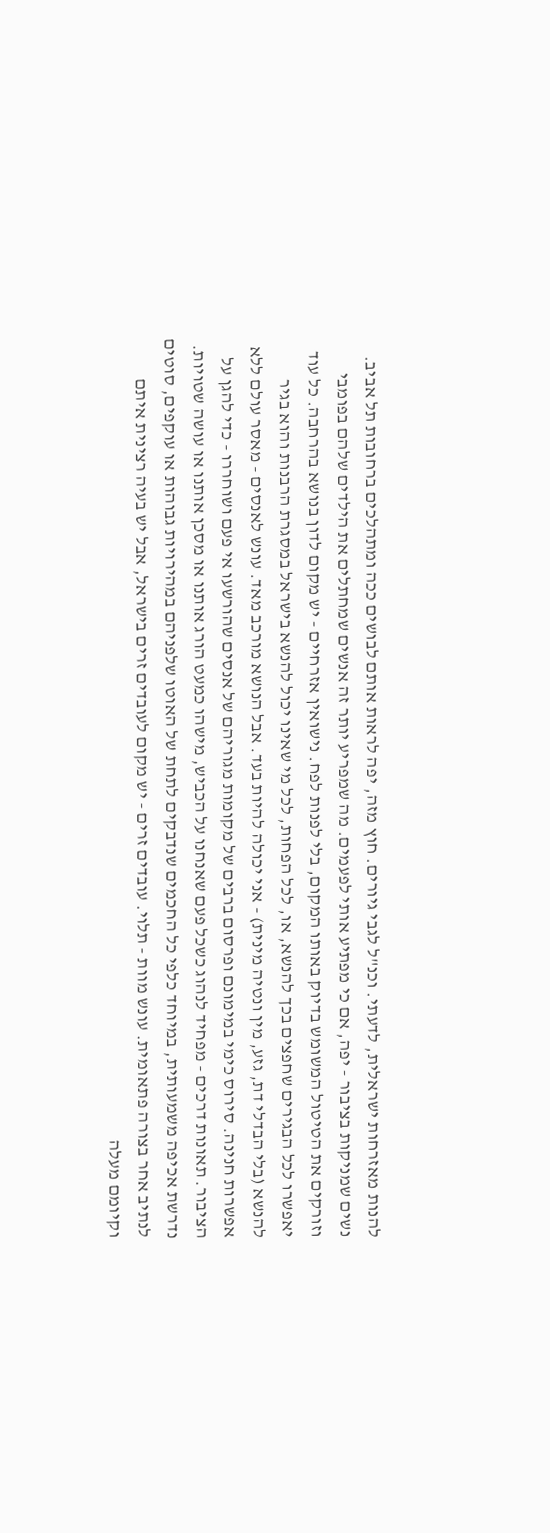להנות מאזרחות ישראלית, לדעתי. וכנ"ל לגבי גיורים. חוץ מזה, יפה לראות אותם לבושים ככה ומתהלכים ברחובות תל אביב. נשים שמניקות בציבור - יפה, אם כי מפתיע אותי לפעמים. מה שמפריע יותר זה אנשים שמחתלים את הילדים שלהם בפומבי וזורקים את הטיטול המשומש בדיוק באותו המקום, בלי לפנות לפח. נישואין אזרחיים - יש מקום לדון בנושא בהרחבה. כל עוד יאפשרו לכל הבגירים שחפצים בכך להנשא, או, לכל הפחות, לכל מי שאינו יכול להנשא בישראל במסגרת הרבנות והוא בגיר להנשא (בלי הבדלי דת, גזע, מין ונטיה מינית) - אני יכולה להיות בעד. אבל הנושא מורכב מאד. עונש לאנסים - מאסר עולם ללא אפשרות חנינה. סירוס כימי במימונם ופרסום ברבים של מקומות מגוריהם של אנסים שהורשעו אי פעם ושוחררו - כדי להגן על הציבור. תאונות דרכים - מפחיד לנהוג כשכל פעם שאנחנו על הכביש, מישהו כמעט הורג אותנו או מסכן אותנו או עושה שטויות. נדרשת אכיפה משמעותית, במיוחד כלפי כל החכמים שנדבקים לתחת של האוטו שלפניהם במהירויות גבוהות או עוקפים, סוטים לנתיב אחר בצורה פתאומית. עונש מוות - תלוי. עובדים זרים - יש מקום לעובדים זרים בישראל, אבל יש בעיה רצינית איתם וקיומם מעלה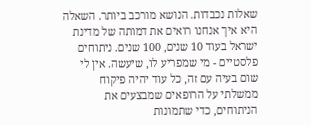שאלות נכבדות. הנושא מורכב ביותר. השאלה היא איך אנחנו רואים את דמותה של מדינת ישראל בעוד 10 שנים, 100 שנים. ניתוחים פלסטיים - מי שמפריע לו, שיעשה. אין לי שום בעיה עם זה, כל עוד יהיה פיקוח ממשלתי על הרופאים שמבצעים את הניתוחים, כדי שתמונות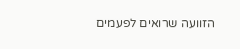הזוועה שרואים לפעמים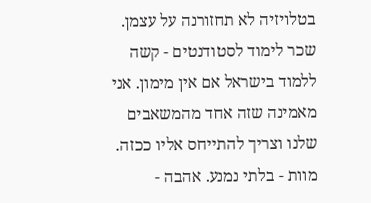בטלויזיה לא תחזורנה על עצמן. שכר לימוד לסטודנטים - קשה ללמוד בישראל אם אין מימון. אני מאמינה שזה אחד מהמשאבים שלנו וצריך להתייחס אליו ככזה. מוות - בלתי נמנע. אהבה -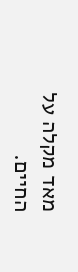מאד מקלה על החיים.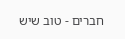חברים - טוב שיש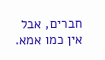חברים, אבל אין כמו אמא.